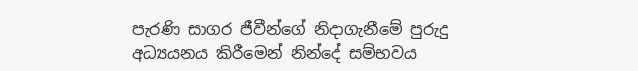පැරණි සාගර ජීවීන්ගේ නිදාගැනීමේ පුරුදු අධ්‍යයනය කිරීමෙන් නින්දේ සම්භවය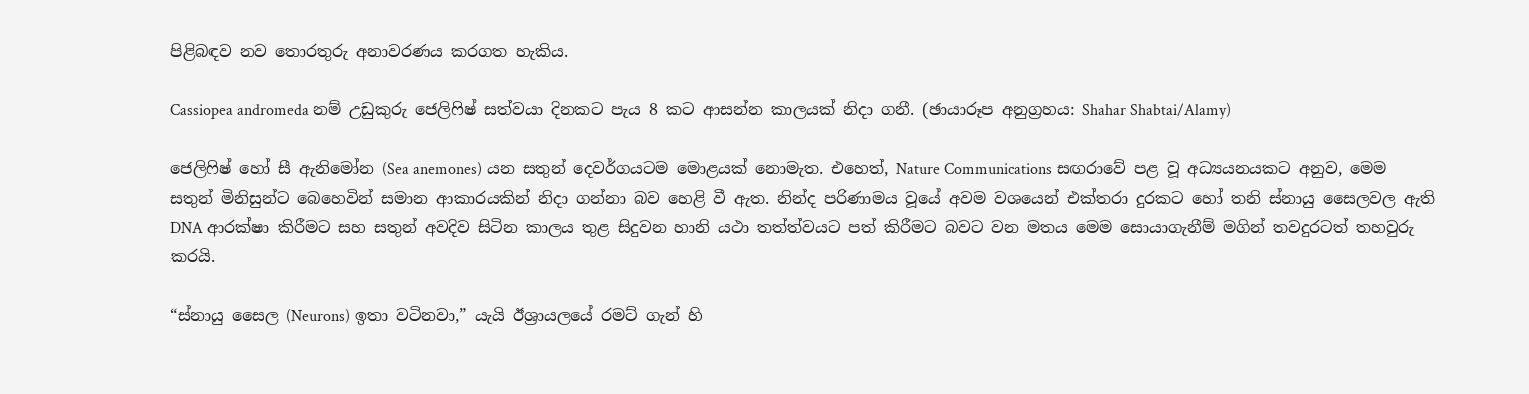පිළිබඳව නව තොරතුරු අනාවරණය කරගත හැකිය.

Cassiopea andromeda නම් උඩුකුරු ජෙලිෆිෂ් සත්වයා දිනකට පැය 8 කට ආසන්න කාලයක් නිදා ගනී. (ඡායාරූප අනුග්‍රහය: Shahar Shabtai/Alamy)

ජෙලිෆිෂ් හෝ සී ඇනිමෝන (Sea anemones) යන සතුන් දෙවර්ගයටම මොළයක් නොමැත. එහෙත්, Nature Communications සඟරාවේ පළ වූ අධ්‍යයනයකට අනුව, මෙම සතුන් මිනිසුන්ට බෙහෙවින් සමාන ආකාරයකින් නිදා ගන්නා බව හෙළි වී ඇත. නින්ද පරිණාමය වූයේ අවම වශයෙන් එක්තරා දුරකට හෝ තනි ස්නායු සෛලවල ඇති DNA ආරක්ෂා කිරීමට සහ සතුන් අවදිව සිටින කාලය තුළ සිදුවන හානි යථා තත්ත්වයට පත් කිරීමට බවට වන මතය මෙම සොයාගැනීම් මගින් තවදුරටත් තහවුරු කරයි.

“ස්නායු සෛල (Neurons) ඉතා වටිනවා,” යැයි ඊශ්‍රායලයේ රමට් ගැන් හි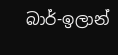බාර්-ඉලාන්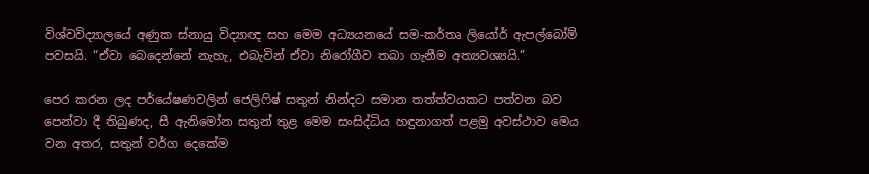විශ්වවිද්‍යාලයේ අණුක ස්නායු විද්‍යාඥ සහ මෙම අධ්‍යයනයේ සම-කර්තෘ ලියෝර් ඇපල්බෝම් පවසයි. “ඒවා බෙදෙන්නේ නැහැ, එබැවින් ඒවා නිරෝගීව තබා ගැනීම අත්‍යවශ්‍යයි.”

පෙර කරන ලද පර්යේෂණවලින් ජෙලිෆිෂ් සතුන් නින්දට සමාන තත්ත්වයකට පත්වන බව පෙන්වා දී තිබුණද, සී ඇනිමෝන සතුන් තුළ මෙම සංසිද්ධිය හඳුනාගත් පළමු අවස්ථාව මෙය වන අතර, සතුන් වර්ග දෙකේම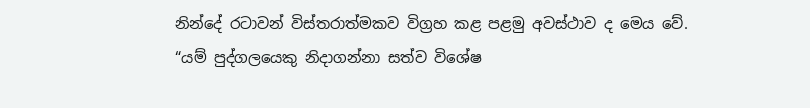නින්දේ රටාවන් විස්තරාත්මකව විග්‍රහ කළ පළමු අවස්ථාව ද මෙය වේ. “යම් පුද්ගලයෙකු නිදාගන්නා සත්ව විශේෂ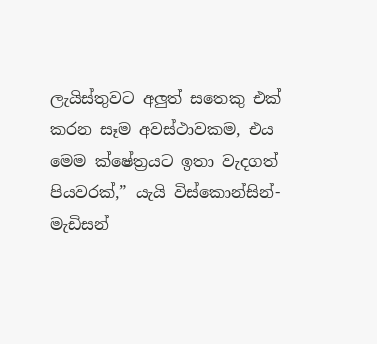ලැයිස්තුවට අලුත් සතෙකු එක් කරන සෑම අවස්ථාවකම, එය මෙම ක්ෂේත්‍රයට ඉතා වැදගත් පියවරක්,” යැයි විස්කොන්සින්-මැඩිසන්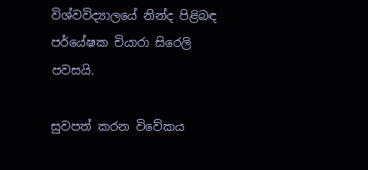විශ්වවිද්‍යාලයේ නින්ද පිළිබඳ පර්යේෂක චියාරා සිරෙලි පවසයි.

සුවපත් කරන විවේකය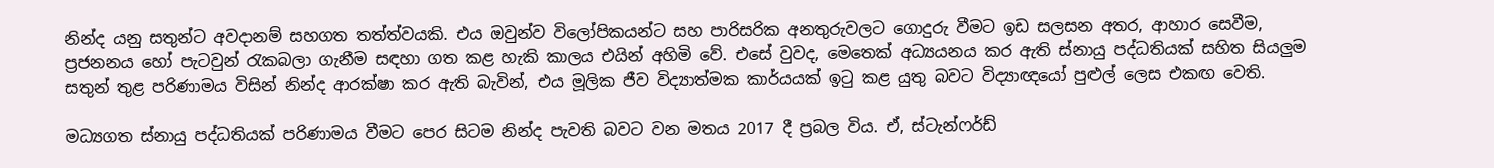නින්ද යනු සතුන්ට අවදානම් සහගත තත්ත්වයකි. එය ඔවුන්ව විලෝපිකයන්ට සහ පාරිසරික අනතුරුවලට ගොදුරු වීමට ඉඩ සලසන අතර, ආහාර සෙවීම, ප්‍රජනනය හෝ පැටවුන් රැකබලා ගැනීම සඳහා ගත කළ හැකි කාලය එයින් අහිමි වේ. එසේ වුවද, මෙතෙක් අධ්‍යයනය කර ඇති ස්නායු පද්ධතියක් සහිත සියලුම සතුන් තුළ පරිණාමය විසින් නින්ද ආරක්ෂා කර ඇති බැවින්, එය මූලික ජීව විද්‍යාත්මක කාර්යයක් ඉටු කළ යුතු බවට විද්‍යාඥයෝ පුළුල් ලෙස එකඟ වෙති.

මධ්‍යගත ස්නායු පද්ධතියක් පරිණාමය වීමට පෙර සිටම නින්ද පැවති බවට වන මතය 2017 දී ප්‍රබල විය. ඒ, ස්ටැන්ෆර්ඩ්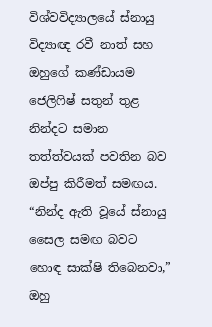විශ්වවිද්‍යාලයේ ස්නායු විද්‍යාඥ රවී නාත් සහ ඔහුගේ කණ්ඩායම ජෙලිෆිෂ් සතුන් තුළ නින්දට සමාන තත්ත්වයක් පවතින බව ඔප්පු කිරීමත් සමඟය. “නින්ද ඇති වූයේ ස්නායු සෛල සමඟ බවට හොඳ සාක්ෂි තිබෙනවා,” ඔහු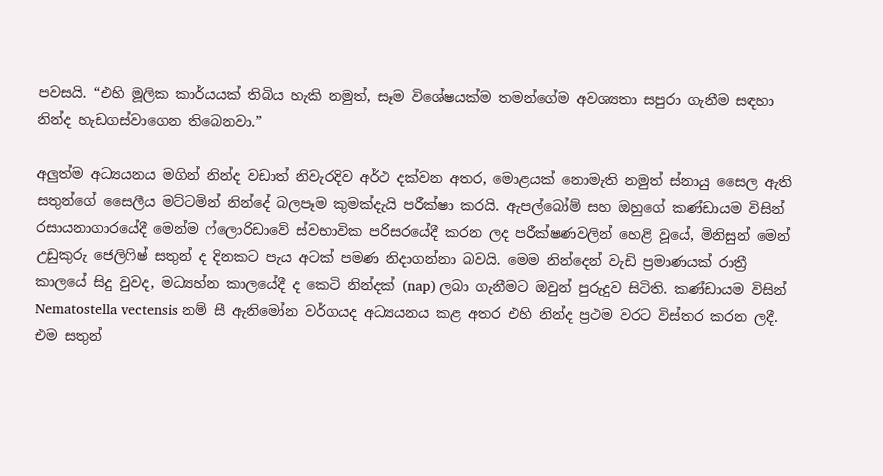පවසයි. “එහි මූලික කාර්යයක් තිබිය හැකි නමුත්, සෑම විශේෂයක්ම තමන්ගේම අවශ්‍යතා සපුරා ගැනීම සඳහා නින්ද හැඩගස්වාගෙන තිබෙනවා.”

අලුත්ම අධ්‍යයනය මගින් නින්ද වඩාත් නිවැරදිව අර්ථ දක්වන අතර, මොළයක් නොමැති නමුත් ස්නායු සෛල ඇති සතුන්ගේ සෛලීය මට්ටමින් නින්දේ බලපෑම කුමක්දැයි පරීක්ෂා කරයි. ඇපල්බෝම් සහ ඔහුගේ කණ්ඩායම විසින් රසායනාගාරයේදී මෙන්ම ෆ්ලොරිඩාවේ ස්වභාවික පරිසරයේදී කරන ලද පරීක්ෂණවලින් හෙළි වූයේ, මිනිසුන් මෙන් උඩුකුරු ජෙලිෆිෂ් සතුන් ද දිනකට පැය අටක් පමණ නිදාගන්නා බවයි. මෙම නින්දෙන් වැඩි ප්‍රමාණයක් රාත්‍රී කාලයේ සිදු වුවද, මධ්‍යහ්න කාලයේදී ද කෙටි නින්දක් (nap) ලබා ගැනීමට ඔවුන් පුරුදුව සිටිති. කණ්ඩායම විසින් Nematostella vectensis නම් සී ඇනිමෝන වර්ගයද අධ්‍යයනය කළ අතර එහි නින්ද ප්‍රථම වරට විස්තර කරන ලදී. එම සතුන්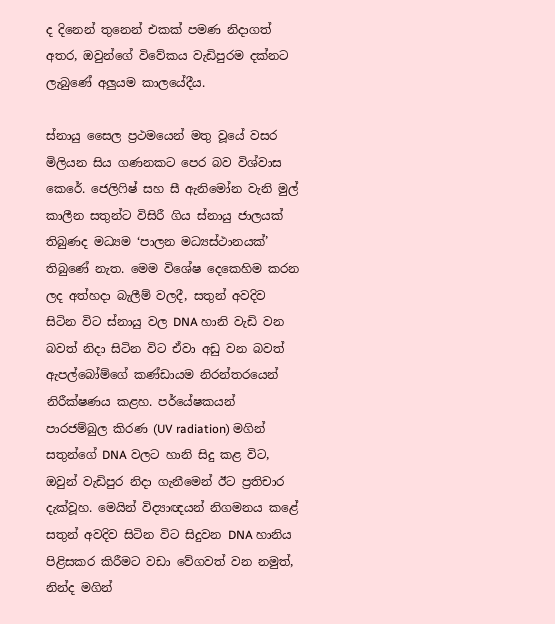ද දිනෙන් තුනෙන් එකක් පමණ නිදාගත් අතර, ඔවුන්ගේ විවේකය වැඩිපුරම දක්නට ලැබුණේ අලුයම කාලයේදීය.

ස්නායු සෛල ප්‍රථමයෙන් මතු වූයේ වසර මිලියන සිය ගණනකට පෙර බව විශ්වාස කෙරේ. ජෙලිෆිෂ් සහ සී ඇනිමෝන වැනි මුල් කාලීන සතුන්ට විසිරී ගිය ස්නායු ජාලයක් තිබුණද මධ්‍යම ‘පාලන මධ්‍යස්ථානයක්’ තිබුණේ නැත. මෙම විශේෂ දෙකෙහිම කරන ලද අත්හදා බැලීම් වලදී, සතුන් අවදිව සිටින විට ස්නායු වල DNA හානි වැඩි වන බවත් නිදා සිටින විට ඒවා අඩු වන බවත් ඇපල්බෝම්ගේ කණ්ඩායම නිරන්තරයෙන් නිරීක්ෂණය කළහ. පර්යේෂකයන් පාරජම්බුල කිරණ (UV radiation) මගින් සතුන්ගේ DNA වලට හානි සිදු කළ විට, ඔවුන් වැඩිපුර නිදා ගැනීමෙන් ඊට ප්‍රතිචාර දැක්වූහ. මෙයින් විද්‍යාඥයන් නිගමනය කළේ සතුන් අවදිව සිටින විට සිදුවන DNA හානිය පිළිසකර කිරීමට වඩා වේගවත් වන නමුත්, නින්ද මගින්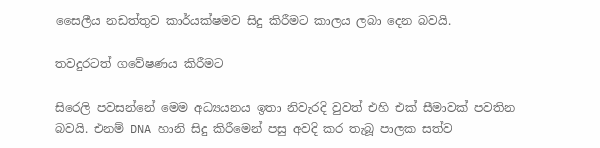සෛලීය නඩත්තුව කාර්යක්ෂමව සිදු කිරීමට කාලය ලබා දෙන බවයි.

තවදුරටත් ගවේෂණය කිරීමට

සිරෙලි පවසන්නේ මෙම අධ්‍යයනය ඉතා නිවැරදි වුවත් එහි එක් සීමාවක් පවතින බවයි. එනම් DNA හානි සිදු කිරීමෙන් පසු අවදි කර තැබූ පාලක සත්ව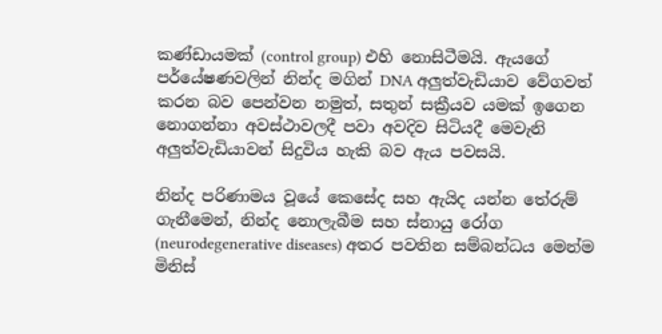කණ්ඩායමක් (control group) එහි නොසිටීමයි. ඇයගේ පර්යේෂණවලින් නින්ද මගින් DNA අලුත්වැඩියාව වේගවත් කරන බව පෙන්වන නමුත්, සතුන් සක්‍රීයව යමක් ඉගෙන නොගන්නා අවස්ථාවලදී පවා අවදිව සිටියදී මෙවැනි අලුත්වැඩියාවන් සිදුවිය හැකි බව ඇය පවසයි.

නින්ද පරිණාමය වූයේ කෙසේද සහ ඇයිද යන්න තේරුම් ගැනීමෙන්, නින්ද නොලැබීම සහ ස්නායු රෝග (neurodegenerative diseases) අතර පවතින සම්බන්ධය මෙන්ම මිනිස්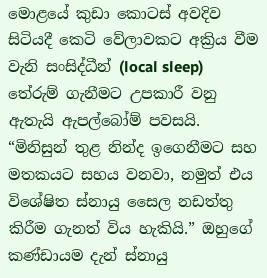මොළයේ කුඩා කොටස් අවදිව සිටියදී කෙටි වේලාවකට අක්‍රිය වීම වැනි සංසිද්ධීන් (local sleep) තේරුම් ගැනීමට උපකාරී වනු ඇතැයි ඇපල්බෝම් පවසයි. “මිනිසුන් තුළ නින්ද ඉගෙනීමට සහ මතකයට සහය වනවා, නමුත් එය විශේෂිත ස්නායු සෛල නඩත්තු කිරීම ගැනත් විය හැකියි.” ඔහුගේ කණ්ඩායම දැන් ස්නායු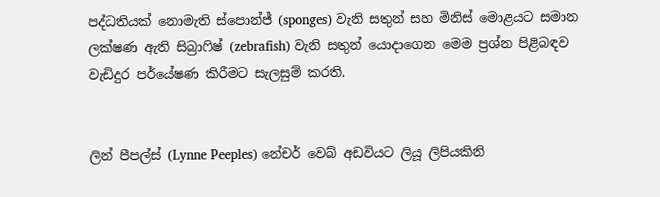පද්ධතියක් නොමැති ස්පොන්ජ් (sponges) වැනි සතුන් සහ මිනිස් මොළයට සමාන ලක්ෂණ ඇති සිබ්‍රාෆිෂ් (zebrafish) වැනි සතුන් යොදාගෙන මෙම ප්‍රශ්න පිළිබඳව වැඩිදුර පර්යේෂණ කිරීමට සැලසුම් කරති.


ලින් පීපල්ස් (Lynne Peeples) නේචර් වෙබ් අඩවියට ලියූ ලිපියකිනි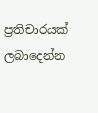ප්‍රතිචාරයක් ලබාදෙන්න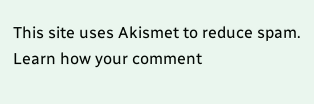This site uses Akismet to reduce spam. Learn how your comment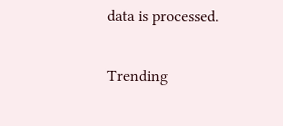data is processed.

Trending